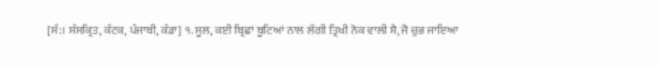[ਸੰ:। ਸੰਸਕ੍ਰਿਤ, ਕੰਟਕ, ਪੰਜਾਬੀ, ਕੰਡਾ] ੧. ਸੂਲ, ਕਈ ਬ੍ਰਿਛਾਂ ਬੂਟਿਆਂ ਨਾਲ ਲੱਗੀ ਤ੍ਰਿਖੀ ਨੋਕ ਵਾਲੀ ਸ਼ੈ, ਜੋ ਚੁਭ ਜਾਇਆ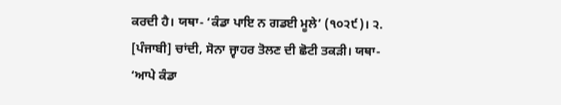ਕਰਦੀ ਹੈ। ਯਥਾ- ‘ਕੰਡਾ ਪਾਇ ਨ ਗਡਈ ਮੂਲੇ’ (੧੦੨੯)। ੨. [ਪੰਜਾਬੀ] ਚਾਂਦੀ, ਸੋਨਾ ਜ੍ਵਾਹਰ ਤੋਲਣ ਦੀ ਛੋਟੀ ਤਕੜੀ। ਯਥਾ- ‘ਆਪੇ ਕੰਡਾ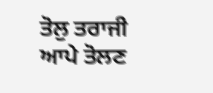ਤੋਲੁ ਤਰਾਜੀ ਆਪੇ ਤੋਲਣ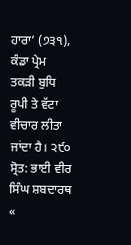ਹਾਰਾ’ (੭੩੧), ਕੰਡਾ ਪ੍ਰੇਮ ਤਕੜੀ ਬੁਧਿ ਰੂਪੀ ਤੇ ਵੱਟਾ ਵੀਚਾਰ ਲੀਤਾ ਜਾਂਦਾ ਹੈ। ੨੯੦
ਸ੍ਰੋਤ: ਭਾਈ ਵੀਰ ਸਿੰਘ ਸ਼ਬਦਾਰਥ
«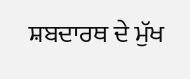ਸ਼ਬਦਾਰਥ ਦੇ ਮੁੱਖ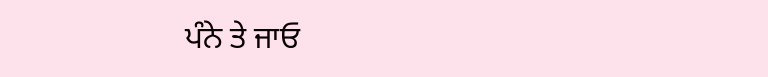ਪੰਨੇ ਤੇ ਜਾਓ